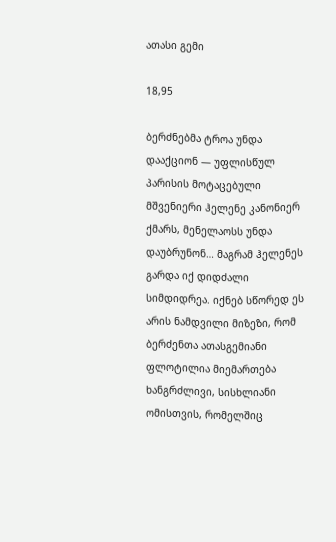ათასი გემი

18,95

ბერძნებმა ტროა უნდა დააქციონ — უფლისწულ პარისის მოტაცებული მშვენიერი ჰელენე კანონიერ ქმარს, მენელაოსს უნდა დაუბრუნონ… მაგრამ ჰელენეს გარდა იქ დიდძალი სიმდიდრეა. იქნებ სწორედ ეს არის ნამდვილი მიზეზი, რომ ბერძენთა ათასგემიანი ფლოტილია მიემართება ხანგრძლივი, სისხლიანი ომისთვის, რომელშიც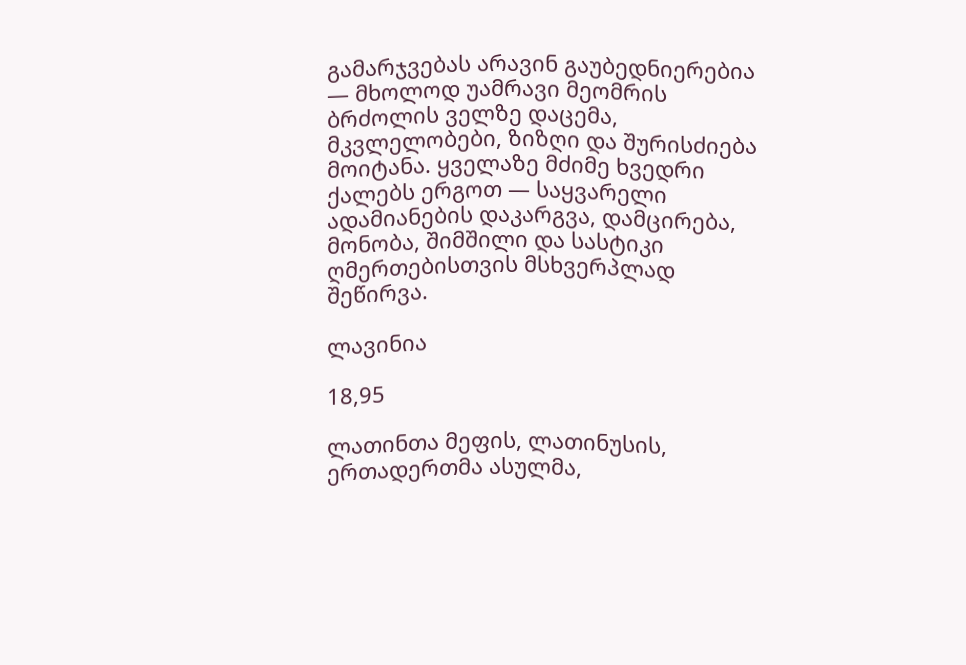გამარჯვებას არავინ გაუბედნიერებია — მხოლოდ უამრავი მეომრის ბრძოლის ველზე დაცემა, მკვლელობები, ზიზღი და შურისძიება მოიტანა. ყველაზე მძიმე ხვედრი ქალებს ერგოთ — საყვარელი ადამიანების დაკარგვა, დამცირება, მონობა, შიმშილი და სასტიკი ღმერთებისთვის მსხვერპლად შეწირვა.

ლავინია

18,95

ლათინთა მეფის, ლათინუსის, ერთადერთმა ასულმა,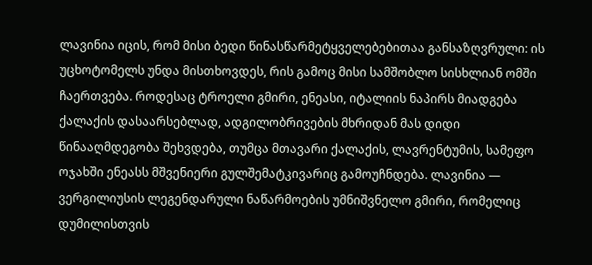ლავინია იცის, რომ მისი ბედი წინასწარმეტყველებებითაა განსაზღვრული: ის უცხოტომელს უნდა მისთხოვდეს, რის გამოც მისი სამშობლო სისხლიან ომში ჩაერთვება. როდესაც ტროელი გმირი, ენეასი, იტალიის ნაპირს მიადგება ქალაქის დასაარსებლად, ადგილობრივების მხრიდან მას დიდი წინააღმდეგობა შეხვდება, თუმცა მთავარი ქალაქის, ლავრენტუმის, სამეფო ოჯახში ენეასს მშვენიერი გულშემატკივარიც გამოუჩნდება. ლავინია — ვერგილიუსის ლეგენდარული ნაწარმოების უმნიშვნელო გმირი, რომელიც დუმილისთვის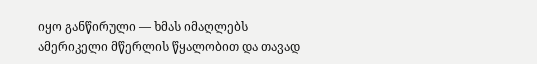იყო განწირული — ხმას იმაღლებს ამერიკელი მწერლის წყალობით და თავად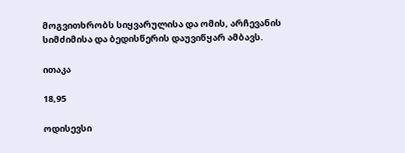მოგვითხრობს სიყვარულისა და ომის, არჩევანის სიმძიმისა და ბედისწერის დაუვიწყარ ამბავს.

ითაკა

18,95

ოდისევსი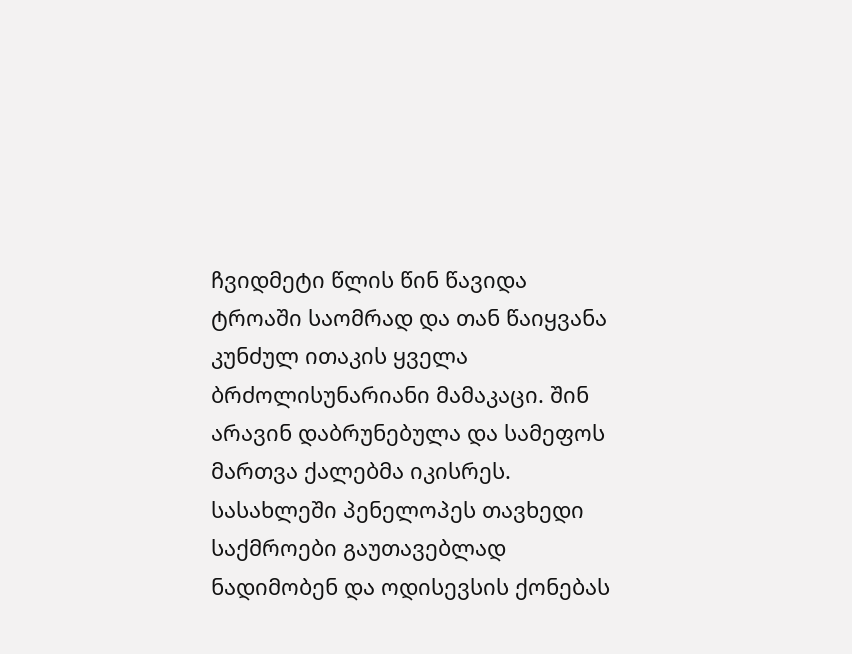ჩვიდმეტი წლის წინ წავიდა ტროაში საომრად და თან წაიყვანა კუნძულ ითაკის ყველა ბრძოლისუნარიანი მამაკაცი. შინ არავინ დაბრუნებულა და სამეფოს მართვა ქალებმა იკისრეს. სასახლეში პენელოპეს თავხედი საქმროები გაუთავებლად ნადიმობენ და ოდისევსის ქონებას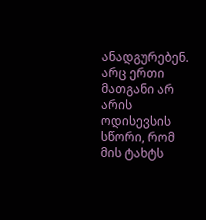ანადგურებენ. არც ერთი მათგანი არ არის ოდისევსის სწორი, რომ მის ტახტს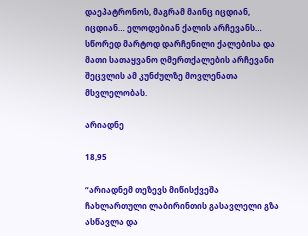დაეპატრონოს, მაგრამ მაინც იცდიან, იცდიან… ელოდებიან ქალის არჩევანს… სწორედ მარტოდ დარჩენილი ქალებისა და მათი სათაყვანო ღმერთქალების არჩევანი შეცვლის ამ კუნძულზე მოვლენათა მსვლელობას.

არიადნე

18,95

“არიადნემ თეზევს მიწისქვეშა ჩახლართული ლაბირინთის გასავლელი გზა ასწავლა და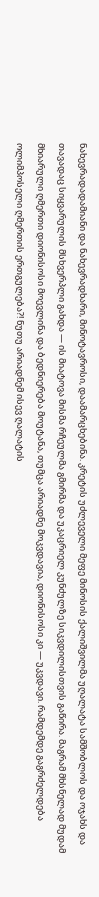ნახევრადადამიანი და ნახევრადხარი, მინოტავროსი, დაამარცხებინა. კრეტის უძლეველი მეფე მინოსის ქალიშვილმა უღალატა სამშობლოს და ოჯახს და თავადაც სიყვარულის მსხვერპლი გახდა — ის მიატოვა მისმა რჩეულმა გმირმა და უკაცრიელ კუნძულზე სიკვდილისთვის გაწირა. მაგრამ მხსნელად მუდამ მხიარული ღმერთი დიონისოსი მოევლინა და ბედნიერება მოუტანა, თუმცა არიადნე მოკვდავია, დიონისოსი კი — უკვდავი. რამდემდე გაგრძელდება ოლიმპოსელი ღმერთის ერთგულება?! ნუთუ არიადნემ ისევ ღალატის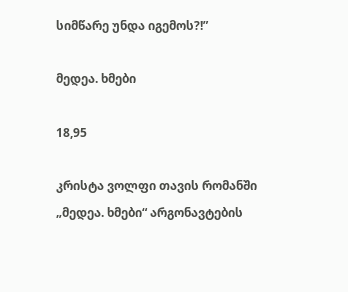სიმწარე უნდა იგემოს?!”

მედეა. ხმები

18,95

კრისტა ვოლფი თავის რომანში „მედეა. ხმები“ არგონავტების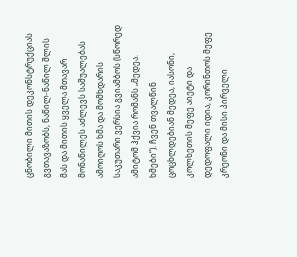ცნობილი მითის დეკონსტრუქციას გვთავაზობს, ნაწილ-ნაწილ შლის მას და მითის ყველა მთავარ მონაწილეს აძლევს საშუალებას ამოიღოს ხმა და მომხდარის საკუთარი ვერსია გვიამბოს (სწორედ ამიტომ ჰქვია რომანს „მედეა. ხმები“). ჩვენ თვალწინ ცოცხლდებიან მედეა, იასონი, კოლხეთის მეფე აიეტი და დედოფალი იდია, კორინთოს მეფე კრეონი და მისი პირველი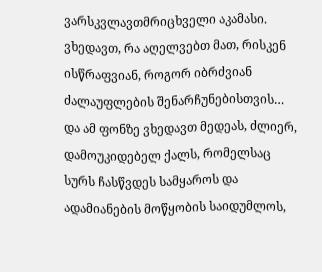ვარსკვლავთმრიცხველი აკამასი. ვხედავთ, რა აღელვებთ მათ, რისკენ ისწრაფვიან, როგორ იბრძვიან ძალაუფლების შენარჩუნებისთვის… და ამ ფონზე ვხედავთ მედეას, ძლიერ, დამოუკიდებელ ქალს, რომელსაც სურს ჩასწვდეს სამყაროს და ადამიანების მოწყობის საიდუმლოს,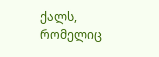ქალს, რომელიც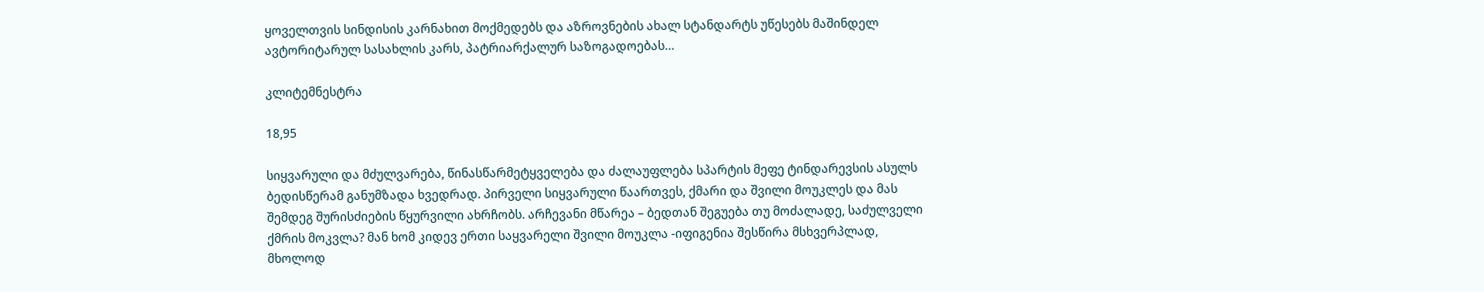ყოველთვის სინდისის კარნახით მოქმედებს და აზროვნების ახალ სტანდარტს უწესებს მაშინდელ ავტორიტარულ სასახლის კარს, პატრიარქალურ საზოგადოებას…

კლიტემნესტრა

18,95

სიყვარული და მძულვარება, წინასწარმეტყველება და ძალაუფლება სპარტის მეფე ტინდარევსის ასულს ბედისწერამ განუმზადა ხვედრად. პირველი სიყვარული წაართვეს, ქმარი და შვილი მოუკლეს და მას შემდეგ შურისძიების წყურვილი ახრჩობს. არჩევანი მწარეა – ბედთან შეგუება თუ მოძალადე, საძულველი ქმრის მოკვლა? მან ხომ კიდევ ერთი საყვარელი შვილი მოუკლა -იფიგენია შესწირა მსხვერპლად, მხოლოდ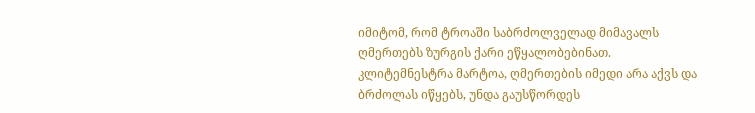იმიტომ, რომ ტროაში საბრძოლველად მიმავალს ღმერთებს ზურგის ქარი ეწყალობებინათ. კლიტემნესტრა მარტოა, ღმერთების იმედი არა აქვს და ბრძოლას იწყებს, უნდა გაუსწორდეს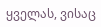ყველას, ვისაც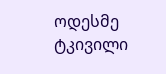ოდესმე ტკივილი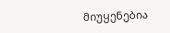მიუყენებია